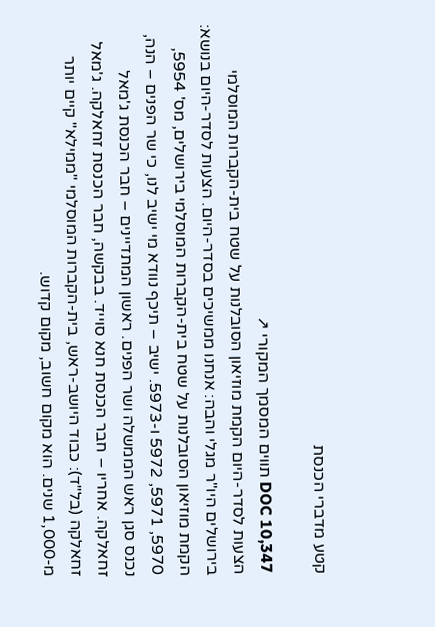קטע מדברי הכנסת

DOC 10,347 תווים המסמך המקורי ↗
הצעות לסדר-היום הקמת מוזיאון הסובלנות על שטח בית-הקברות המוסלמי בירושלים היו"ר מגלי והבה: אנחנו ממשיכים בסדר-היום. הצעות לסדר-היום בנושא: הקמת מוזיאון הסובלנות על שטח בית-הקברות המוסלמי בירושלים, מס' 5954, 5970, 5971, 5972 ו-5973. ישיב – תיכף נוודא מי ישיב לנו, כי שר הפנים – הנה, נכנס סגן ראש הממשלה ושר הפנים. ראשון המתדיינים – חבר הכנסת ג'מאל זחאלקה. אחריו – חבר הכנסת חנא סוייד. בבקשה, חבר הכנסת זחאלקה. ג'מאל זחאלקה (בל"ד): כבוד היושב-ראש, בית-הקברות המוסלמי "ממילא" קיים יותר מ-1,000 שנים. הוא מקום חשוב, מקום קדוש.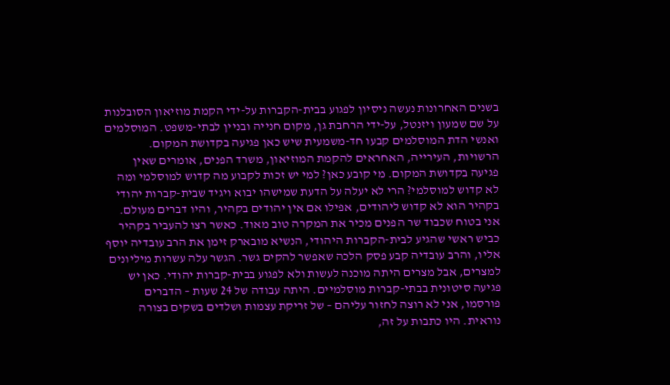בשנים האחרונות נעשה ניסיון לפגוע בבית-הקברות על-ידי הקמת מוזיאון הסובלנות על שם שמעון ויזנטל, על-ידי הרחבת גן, מקום חנייה ובניין לבתי-משפט. המוסלמים ואנשי הדת המוסלמים קבעו חד-משמעית שיש כאן פגיעה בקדושת המקום. הרשויות, העירייה, האחראים להקמת המוזיאון, משרד הפנים, אומרים שאין פגיעה בקדושת המקום. מי קובע כאן? למי יש זכות לקבוע מה קדוש למוסלמי ומה לא קדוש למוסלמי? הרי לא יעלה על הדעת שמישהו יבוא ויגיד שבית-קברות יהודי בקהיר הוא לא קדוש ליהודים, אפילו אם אין יהודים בקהיר, והיו דברים מעולם. אני בטוח שכבוד שר הפנים מכיר את המקרה טוב מאוד. כאשר רצו להעביר בקהיר כביש ראשי שהגיע לבית-הקברות היהודי, הנשיא מובארק זימן את הרב עובדיה יוסף אליו, והרב עובדיה קבע פסק הלכה שאפשר להקים גשר. הגשר עלה עשרות מיליונים למצרים, אבל מצרים היתה מוכנה לעשות ולא לפגוע בבית-קברות יהודי. כאן יש פגיעה סיטונית בבתי-קברות מוסלמיים. היתה עבודה של 24 שעות – הדברים פורסמו, אני לא רוצה לחזור עליהם – של זריקת עצמות ושלדים בשקים בצורה נוראית. היו כתבות על זה,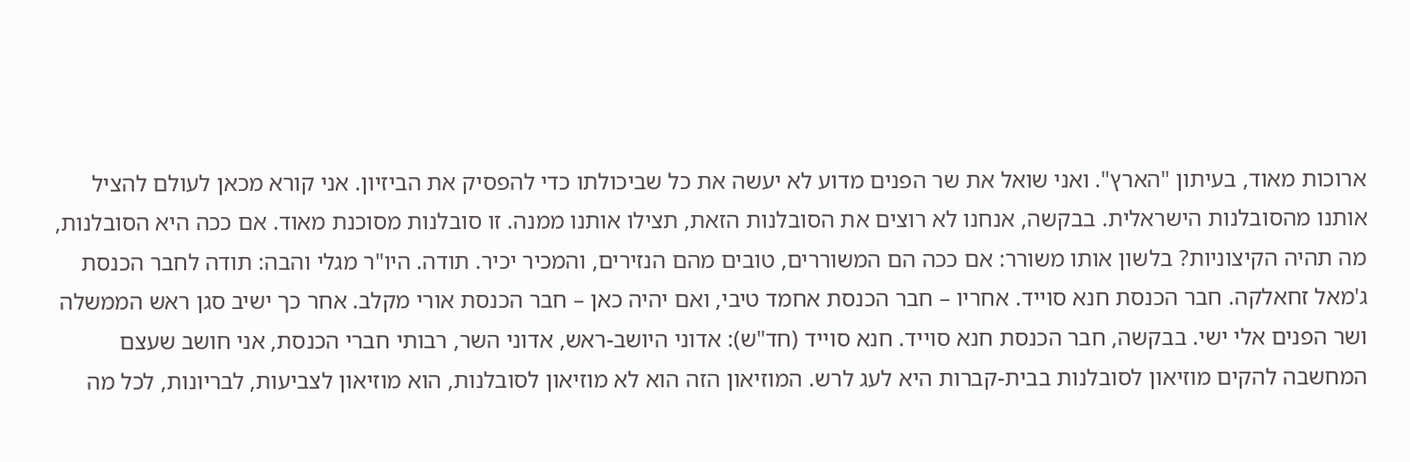ארוכות מאוד, בעיתון "הארץ". ואני שואל את שר הפנים מדוע לא יעשה את כל שביכולתו כדי להפסיק את הביזיון. אני קורא מכאן לעולם להציל אותנו מהסובלנות הישראלית. בבקשה, אנחנו לא רוצים את הסובלנות הזאת, תצילו אותנו ממנה. זו סובלנות מסוכנת מאוד. אם ככה היא הסובלנות, מה תהיה הקיצוניות? בלשון אותו משורר: אם ככה הם המשוררים, טובים מהם הנזירים, והמכיר יכיר. תודה. היו"ר מגלי והבה: תודה לחבר הכנסת ג'מאל זחאלקה. חבר הכנסת חנא סוייד. אחריו – חבר הכנסת אחמד טיבי, ואם יהיה כאן – חבר הכנסת אורי מקלב. אחר כך ישיב סגן ראש הממשלה ושר הפנים אלי ישי. בבקשה, חבר הכנסת חנא סוייד. חנא סוייד (חד"ש): אדוני היושב-ראש, אדוני השר, רבותי חברי הכנסת, אני חושב שעצם המחשבה להקים מוזיאון לסובלנות בבית-קברות היא לעג לרש. המוזיאון הזה הוא לא מוזיאון לסובלנות, הוא מוזיאון לצביעות, לבריונות, לכל מה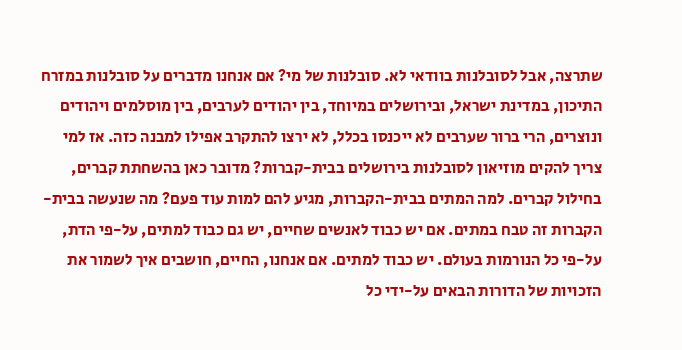שתרצה, אבל לסובלנות בוודאי לא. סובלנות של מי? אם אנחנו מדברים על סובלנות במזרח התיכון, במדינת ישראל, ובירושלים במיוחד, בין יהודים לערבים, בין מוסלמים ויהודים ונוצרים, הרי ברור שערבים לא ייכנסו בכלל, לא ירצו להתקרב אפילו למבנה כזה. אז למי צריך להקים מוזיאון לסובלנות בירושלים בבית-קברות? מדובר כאן בהשחתת קברים, בחילול קברים. למה המתים בבית-הקברות, מגיע להם למות עוד פעם? מה שנעשה בבית-הקברות זה טבח במתים. אם יש כבוד לאנשים שחיים, יש גם כבוד למתים, על-פי הדת, על-פי כל הנורמות בעולם. יש כבוד למתים. אם אנחנו, החיים, חושבים איך לשמור את הזכויות של הדורות הבאים על-ידי כל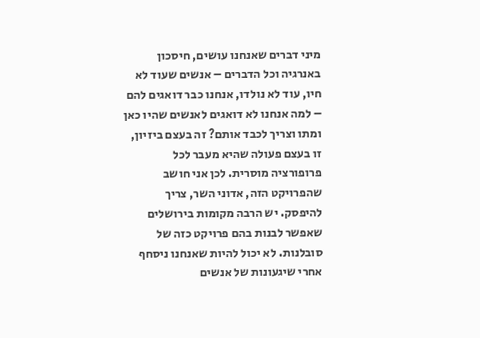מיני דברים שאנחנו עושים, חיסכון באנרגיה וכל הדברים – אנשים שעוד לא חיו, עוד לא נולדו, אנחנו כבר דואגים להם – למה אנחנו לא דואגים לאנשים שהיו כאן ומתו וצריך לכבד אותם? זה בעצם ביזיון, זו בעצם פעולה שהיא מעבר לכל פרופורציה מוסרית. לכן אני חושב שהפרויקט הזה, אדוני השר, צריך להיפסק. יש הרבה מקומות בירושלים שאפשר לבנות בהם פרויקט כזה של סובלנות. לא יכול להיות שאנחנו ניסחף אחרי שיגעונות של אנשים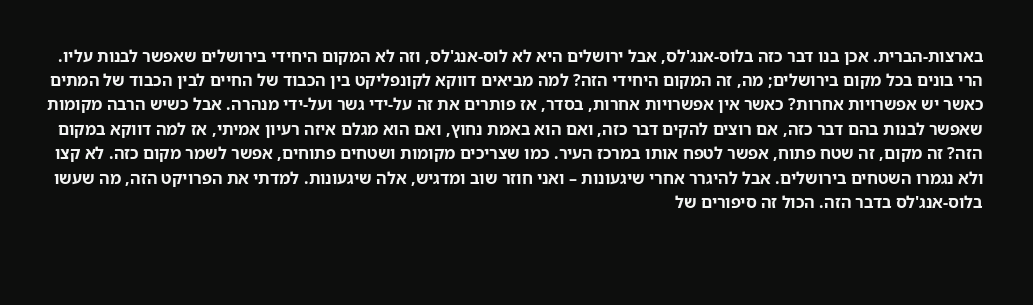בארצות-הברית. אכן בנו דבר כזה בלוס-אנג'לס, אבל ירושלים היא לא לוס-אנג'לס, וזה לא המקום היחידי בירושלים שאפשר לבנות עליו. הרי בונים בכל מקום בירושלים; מה, זה המקום היחידי הזה? למה מביאים דווקא לקונפליקט בין הכבוד של החיים לבין הכבוד של המתים כאשר יש אפשרויות אחרות? כאשר אין אפשרויות אחרות, בסדר, אז פותרים את זה על-ידי גשר ועל-ידי מנהרה. אבל כשיש הרבה מקומות שאפשר לבנות בהם דבר כזה, אם רוצים להקים דבר כזה, ואם הוא באמת נחוץ, ואם הוא מגלם איזה רעיון אמיתי, אז למה דווקא במקום הזה? זה מקום, זה שטח פתוח, אפשר לטפח אותו במרכז העיר. כמו שצריכים מקומות ושטחים פתוחים, אפשר לשמר מקום כזה. לא קצו ולא נגמרו השטחים בירושלים. אבל להיגרר אחרי שיגעונות – ואני חוזר שוב ומדגיש, אלה שיגעונות. למדתי את הפרויקט הזה, מה שעשו בלוס-אנג'לס בדבר הזה. הכול זה סיפורים של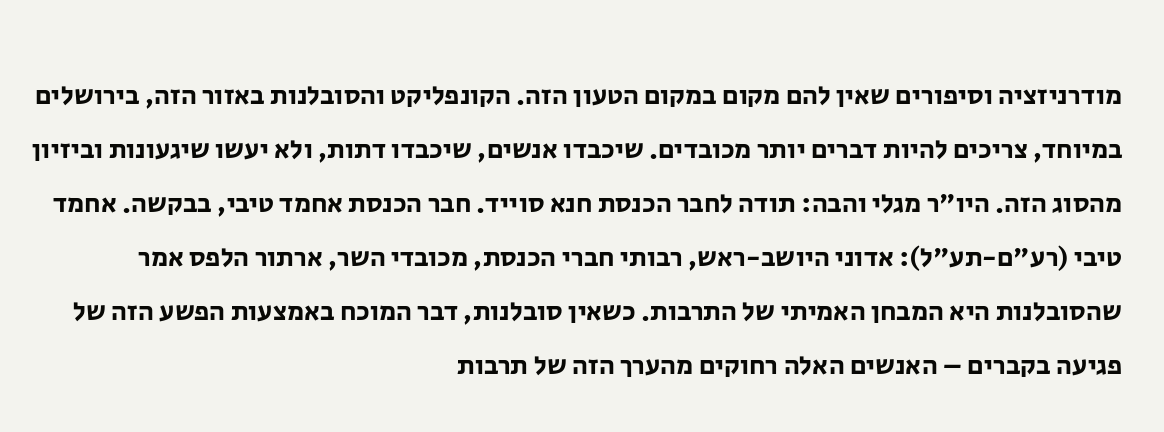מודרניזציה וסיפורים שאין להם מקום במקום הטעון הזה. הקונפליקט והסובלנות באזור הזה, בירושלים במיוחד, צריכים להיות דברים יותר מכובדים. שיכבדו אנשים, שיכבדו דתות, ולא יעשו שיגעונות וביזיון מהסוג הזה. היו"ר מגלי והבה: תודה לחבר הכנסת חנא סוייד. חבר הכנסת אחמד טיבי, בבקשה. אחמד טיבי (רע"ם-תע"ל): אדוני היושב-ראש, רבותי חברי הכנסת, מכובדי השר, ארתור הלפס אמר שהסובלנות היא המבחן האמיתי של התרבות. כשאין סובלנות, דבר המוכח באמצעות הפשע הזה של פגיעה בקברים – האנשים האלה רחוקים מהערך הזה של תרבות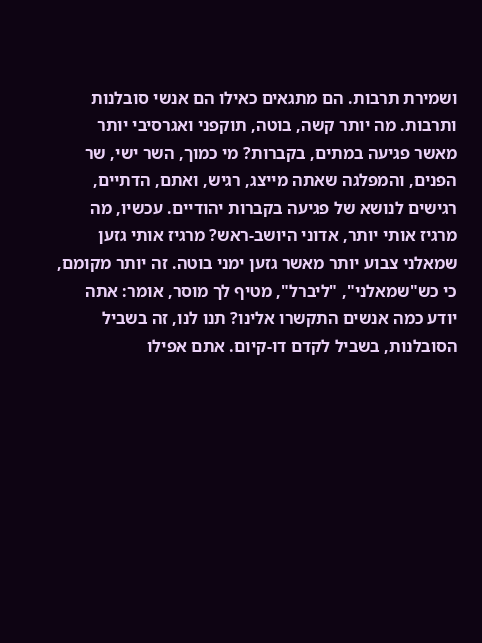ושמירת תרבות. הם מתגאים כאילו הם אנשי סובלנות ותרבות. מה יותר קשה, בוטה, תוקפני ואגרסיבי יותר מאשר פגיעה במתים, בקברות? מי כמוך, השר ישי, שר הפנים, והמפלגה שאתה מייצג, רגיש, ואתם, הדתיים, רגישים לנושא של פגיעה בקברות יהודיים. עכשיו, מה מרגיז אותי יותר, אדוני היושב-ראש? מרגיז אותי גזען שמאלני צבוע יותר מאשר גזען ימני בוטה. זה יותר מקומם, כי כש"שמאלני", "ליברל", מטיף לך מוסר, אומר: אתה יודע כמה אנשים התקשרו אלינו? תנו לנו, זה בשביל הסובלנות, בשביל לקדם דו-קיום. אתם אפילו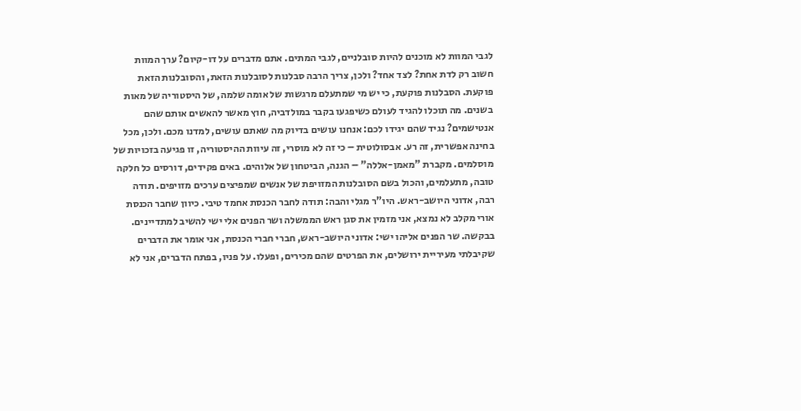לגבי המוות לא מוכנים להיות סובלניים, לגבי המתים. אתם מדברים על דו-קיום? ערך המוות חשוב רק לדת אחת? לצד אחד? ולכן, צריך הרבה סבלנות לסובלנות הזאת, והסובלנות הזאת פוקעת. הסבלנות פוקעת, כי יש מי שמתעלם מרגשות של אומה שלמה, של היסטוריה של מאות בשנים. מה תוכלו להגיד לעולם כשיפגעו בקבר במולדביה, חוץ מאשר להאשים אותם שהם אנטישמים? נגיד שהם יגידו לכם: אנחנו עושים בדיוק מה שאתם עושים, למדנו מכם. ולכן, מכל בחינה אפשרית, זה רע. אבסולוטית – כי זה לא מוסרי, זה עיוות ההיסטוריה, זו פגיעה בזכויות של מוסלמים. מקברת "מאמן-אללה" – הגנה, הביטחון של אלוהים. באים פקידים, דורסים כל חלקה טובה, מתעלמים, והכול בשם הסובלנות המזויפת של אנשים שמפיצים ערכים מזויפים. תודה רבה, אדוני היושב-ראש. היו"ר מגלי והבה: תודה לחבר הכנסת אחמד טיבי. כיוון שחבר הכנסת אורי מקלב לא נמצא, אני מזמין את סגן ראש הממשלה ושר הפנים אלי ישי להשיב למתדיינים. בבקשה. שר הפנים אליהו ישי: אדוני היושב-ראש, חברי חברי הכנסת, אני אומר את הדברים שקיבלתי מעיריית ירושלים, את הפרטים שהם מכירים, ופעלו. על פניו, בפתח הדברים, אני לא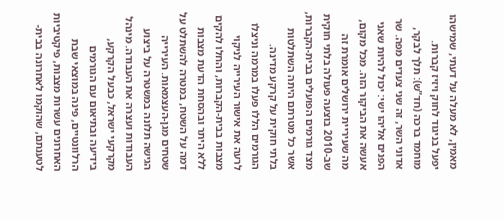מאמין, לא מעלה על דעתי, שמישהו יפעל בניגוד לחוק ויזיז קברות. מוחמד ברכה (חד"ש): תלך לבקר, אדוני השר, זה שני צעדים מפה. שר הפנים אליהו ישי: יכול להיות שאני אעשה את הביקור הזה. מכל מקום, מה שעיריית ירושלים אומרת זה שב-2010 בוצעה פעולה בלתי חוקית מצד גורמים הפועלים בבית-הקברות, אשר כל מטרתם היתה השתלטות בלתי חוקית על קרקע מדינה. הגורמים הללו פעלו במרמה וניצלו לרעה את אישור העירייה לניקוי מצבות בבית-הקברות, והחלו להקים ללא היתר ובהסחת הדעת מצבות דמה על השטח, במטרה להשתלט על שטחים מגן-העצמאות. העירייה הגישה תלונה במשטרה על ביצוע העבודות ועצרה את העבודה. מינהל מקרקעי ישראל, כבעל הקרקע, בידיעה ובתיאום עם הגורמים הרלוונטיים, פינה במוצאי שבת האחרונים עשרות מצבות, פיקטיביות לטענתם, שהוקמו לאחרונה בבית-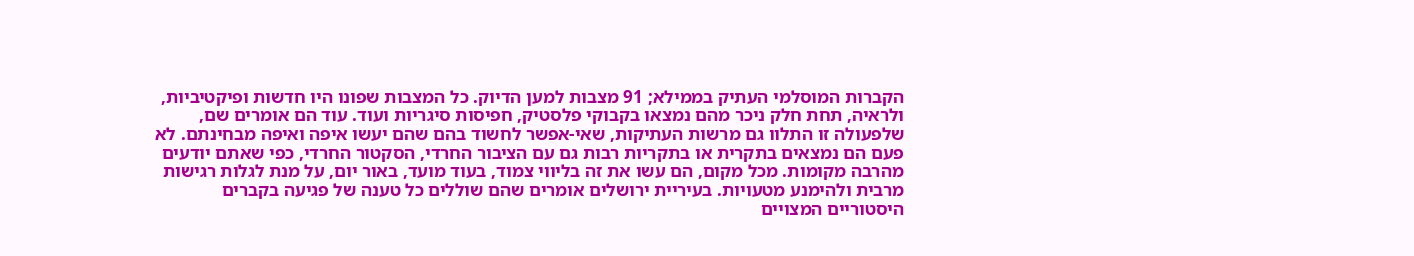הקברות המוסלמי העתיק בממילא; 91 מצבות למען הדיוק. כל המצבות שפונו היו חדשות ופיקטיביות, ולראיה, תחת חלק ניכר מהם נמצאו בקבוקי פלסטיק, חפיסות סיגריות ועוד. עוד הם אומרים שם, שלפעולה זו התלוו גם מרשות העתיקות, שאי-אפשר לחשוד בהם שהם יעשו איפה ואיפה מבחינתם. לא פעם הם נמצאים בתקרית או בתקריות רבות גם עם הציבור החרדי, הסקטור החרדי, כפי שאתם יודעים מהרבה מקומות. מכל מקום, הם עשו את זה בליווי צמוד, בעוד מועד, באור יום, על מנת לגלות רגישות מרבית ולהימנע מטעויות. בעיריית ירושלים אומרים שהם שוללים כל טענה של פגיעה בקברים היסטוריים המצויים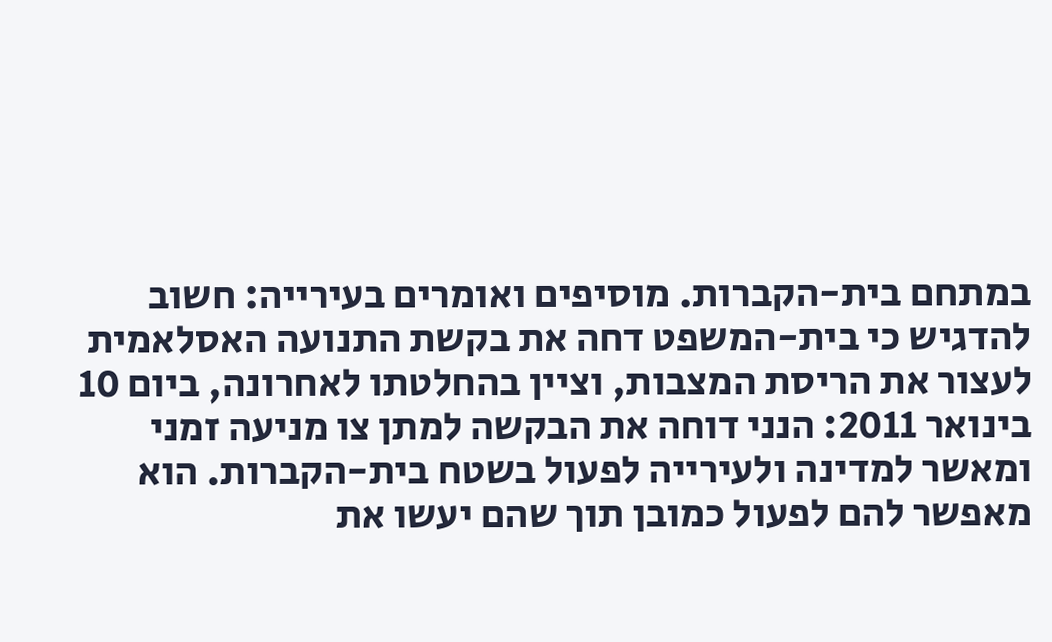במתחם בית-הקברות. מוסיפים ואומרים בעירייה: חשוב להדגיש כי בית-המשפט דחה את בקשת התנועה האסלאמית לעצור את הריסת המצבות, וציין בהחלטתו לאחרונה, ביום 10 בינואר 2011: הנני דוחה את הבקשה למתן צו מניעה זמני ומאשר למדינה ולעירייה לפעול בשטח בית-הקברות. הוא מאפשר להם לפעול כמובן תוך שהם יעשו את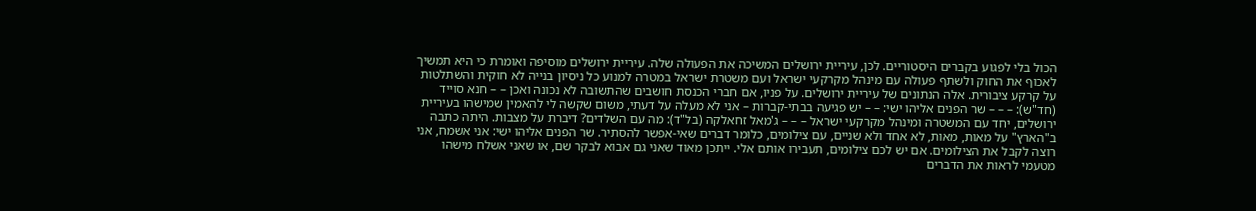הכול בלי לפגוע בקברים היסטוריים. לכן, עיריית ירושלים המשיכה את הפעולה שלה. עיריית ירושלים מוסיפה ואומרת כי היא תמשיך לאכוף את החוק ולשתף פעולה עם מינהל מקרקעי ישראל ועם משטרת ישראל במטרה למנוע כל ניסיון בנייה לא חוקית והשתלטות על קרקע ציבורית. אלה הנתונים של עיריית ירושלים. על פניו, אם חברי הכנסת חושבים שהתשובה לא נכונה ואכן – – חנא סוייד (חד"ש): – – – שר הפנים אליהו ישי: – – יש פגיעה בבתי-קברות – אני לא מעלה על דעתי, משום שקשה לי להאמין שמישהו בעיריית ירושלים, יחד עם המשטרה ומינהל מקרקעי ישראל – – – ג'מאל זחאלקה (בל"ד): מה עם השלדים? דיברת על מצבות. היתה כתבה ב"הארץ" על מאות, מאות, לא אחד ולא שניים, עם צילומים, כלומר דברים שאי-אפשר להסתיר. שר הפנים אליהו ישי: אני אשמח, אני רוצה לקבל את הצילומים. אם יש לכם צילומים, תעבירו אותם אלי. ייתכן מאוד שאני גם אבוא לבקר שם, או שאני אשלח מישהו מטעמי לראות את הדברים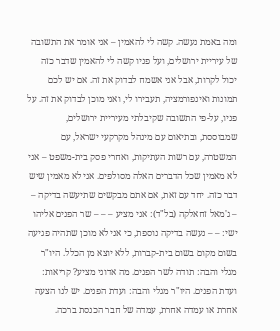ומה באמת נעשה. קשה לי להאמין – אני אומר את התשובה של עיריית ירושלים, ועל פניו קשה לי להאמין שדבר כזה יכול לקרות, אבל אני אשמח לבדוק את זה. אם יש לכם תמונות ואינפורמציה, תעבירו לי, ואני מוכן לבדוק את זה. על פניו, על-פי התשובה שקיבלתי מעיריית ירושלים, שמבוססת, ובתיאום עם מינהל מקרקעי ישראל, עם המשטרה, עם רשות העתיקות, ואחרי פסק בית-משפט – אני לא מאמין שכל הדברים האלה מסולפים. אני לא מאמין שיש דבר כזה. יחד עם זאת, אם אתם מבקשים שתיעשה בדיקה – – ג'מאל זחאלקה (בל"ד): אני מציע – – – שר הפנים אליהו ישי: – – נעשה בדיקה נוספת, כי אני לא מוכן שתהיה פגיעה בשום מקום בשום בית-קברות, ללא יוצא מן הכלל. היו"ר מגלי והבה: תודה לשר הפנים. מה אדוני מציע? קריאות: ועדת הפנים. היו"ר מגלי והבה: ועדת הפנים. יש לנו הצעה אחרת או עמדה אחרת, עמדה של חבר הכנסת ברכה.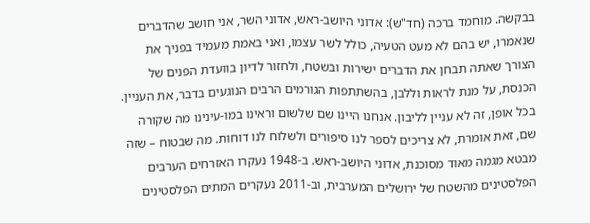בבקשה. מוחמד ברכה (חד"ש): אדוני היושב-ראש, אדוני השר, אני חושב שהדברים שנאמרו, יש בהם לא מעט הטעיה, כולל לשר עצמו, ואני באמת מעמיד בפניך את הצורך שאתה תבחן את הדברים ישירות ובשטח, ולחזור לדיון בוועדת הפנים של הכנסת, על מנת לראות וללבן, בהשתתפות הגורמים הרבים הנוגעים בדבר, את העניין. בכל אופן, זה לא עניין לליבון. אנחנו היינו שם שלשום וראינו במו-עינינו מה שקורה שם, זאת אומרת, לא צריכים לספר לנו סיפורים ולשלוח לנו דוחות. מה שבטוח – שזה מבטא מגמה מאוד מסוכנת, אדוני היושב-ראש. ב-1948 נעקרו האזרחים הערבים הפלסטינים מהשטח של ירושלים המערבית, וב-2011 נעקרים המתים הפלסטינים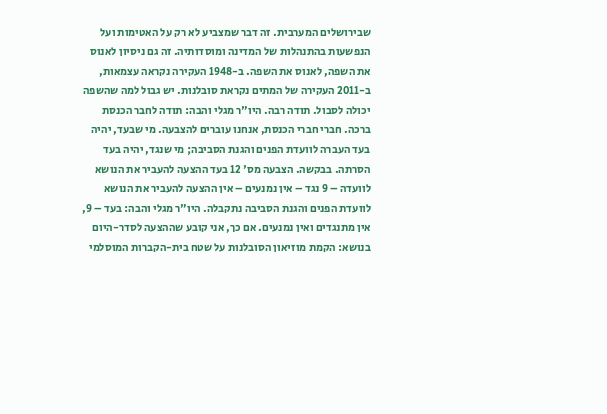שבירושלים המערבית. זה דבר שמצביע לא רק על האטימות ועל הנפשעות בהתנהלות של המדינה ומוסדותיה. זה גם ניסיון לאנוס את השפה, לאנוס את השפה. ב-1948 העקירה נקראה עצמאות, ב-2011 העקירה של המתים נקראת סובלנות. יש גבול למה שהשפה יכולה לסבול. תודה רבה. היו"ר מגלי והבה: תודה לחבר הכנסת ברכה. חברי חברי הכנסת, אנחנו עוברים להצבעה. מי שבעד, יהיה בעד העברה לוועדת הפנים והגנת הסביבה; מי שנגד, יהיה בעד הסרתה. בבקשה. הצבעה מס' 12 בעד ההצעה להעביר את הנושא לוועדה – 9 נגד – אין נמנעים – אין ההצעה להעביר את הנושא לוועדת הפנים והגנת הסביבה נתקבלה. היו"ר מגלי והבה: בעד – 9, אין מתנגדים ואין נמנעים. אם כך, אני קובע שההצעה לסדר-היום בנושא: הקמת מוזיאון הסובלנות על שטח בית-הקברות המוסלמי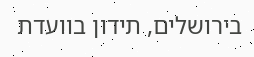בירושלים, תידון בוועדת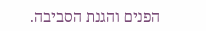הפנים והגנת הסביבה.